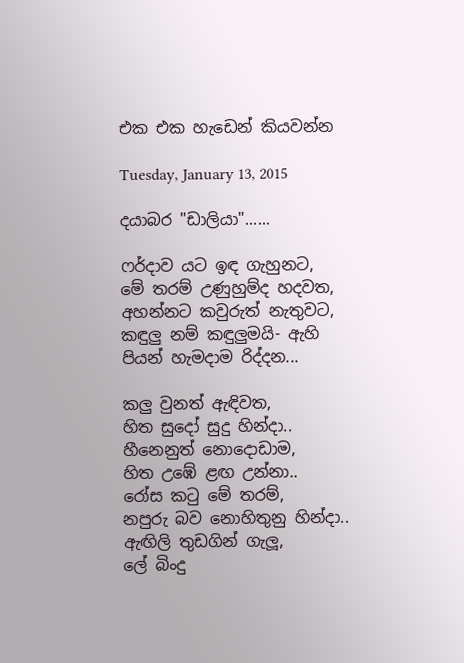එක එක හැඩෙන් කියවන්න

Tuesday, January 13, 2015

දයාබර "ඩාලියා"......

ෆර්දාව යට ඉඳ ගැහුනට,
මේ තරම් උණුහුම්ද හදවත,
අහන්නට කවුරුත් නැතුවට,
කඳුලු නම් කඳුලුමයි- ඇහි පියන් හැමදාම රිද්දන...

කලු වුනත් ඇඳිවත,
හිත සුදෝ සුදු හින්දා..
හීනෙනුත් නොදොඩාම,
හිත උඹේ ළඟ උන්නා..
රෝස කටු මේ තරම්,
නපුරු බව නොහිතුනු හින්දා..
ඇඟිලි තුඩගින් ගැලූ,
ලේ බිංදු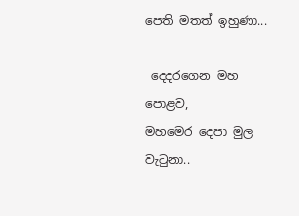පෙති මතත් ඉහුණා...

 දෙදරගෙන මහ පොළව,
මහමෙර දෙපා මුල වැටුනා..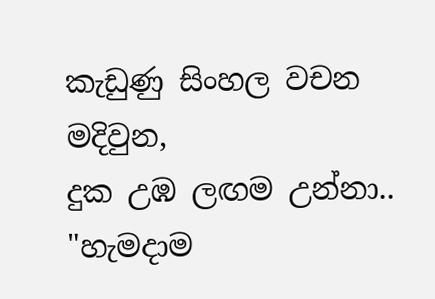කැඩුණු සිංහල වචන මදිවුන,
දුක උඹ ලඟම උන්නා..
"හැමදාම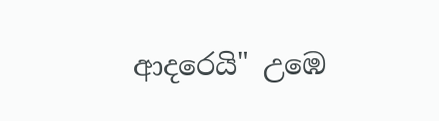ආදරෙයි" උඹෙ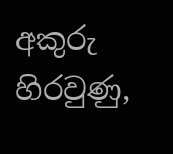අකුරු හිරවුණු,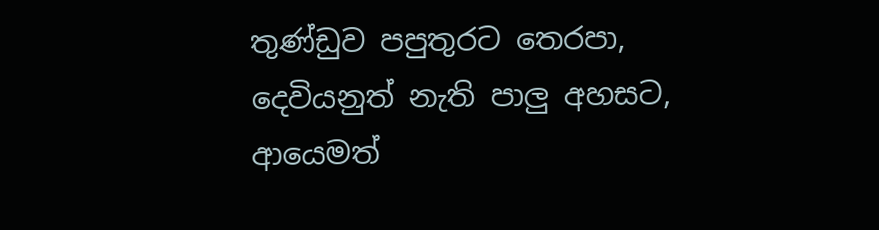තුණ්ඩුව පපුතුරට තෙරපා,
දෙවියනුත් නැති පාලු අහසට,
ආයෙමත්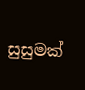සුසුමක්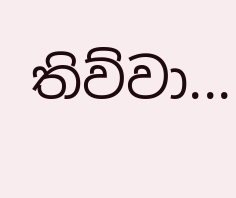තිව්වා...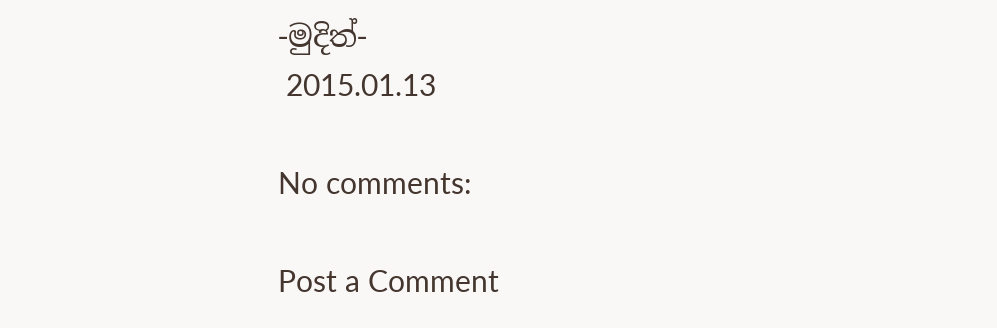-මුදිත්-
 2015.01.13

No comments:

Post a Comment